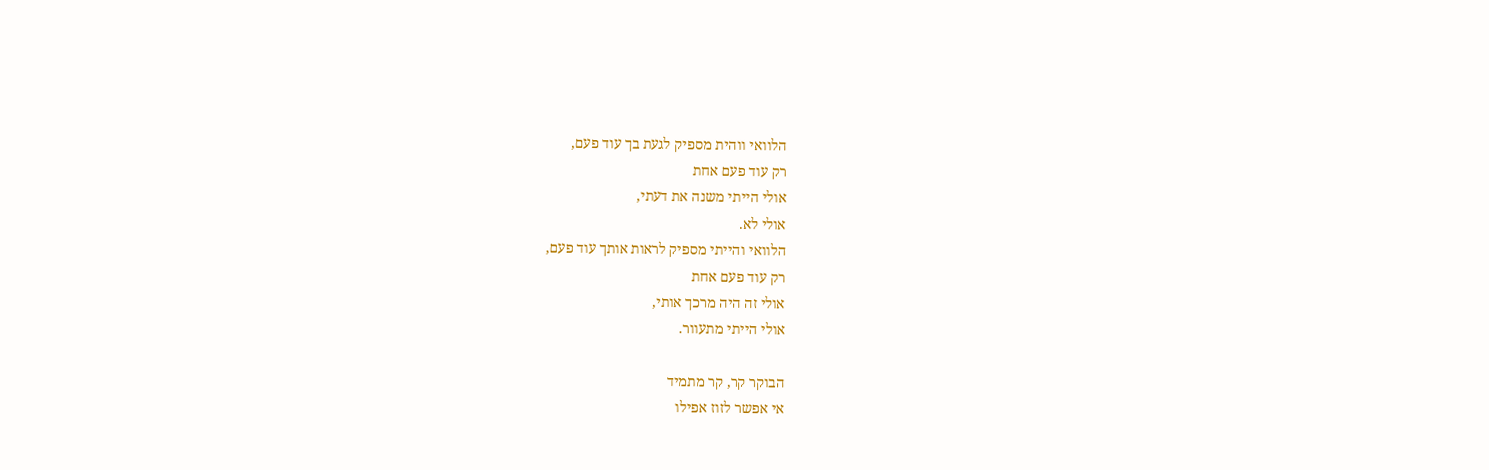הלוואי ווהית מספיק לגעת בך עוד פעם,
רק עוד פעם אחת
אולי הייתי משנה את דעתי,
אולי לא.
הלוואי והייתי מספיק לראות אותך עוד פעם,
רק עוד פעם אחת
אולי זה היה מרכך אותי,
אולי הייתי מתעוור.

הבוקר קר, קר מתמיד
אי אפשר לזוז אפילו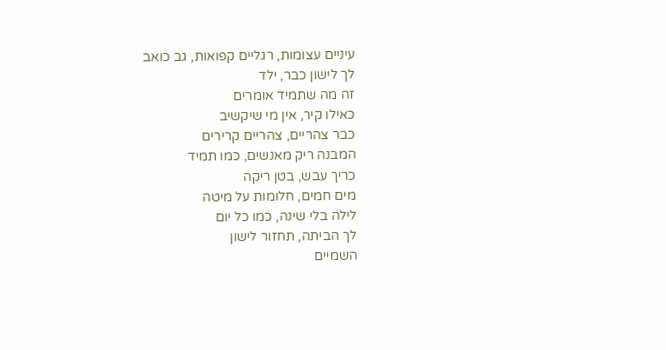עיניים עצומות, רגליים קפואות, גב כואב
לך לישון כבר, ילד
זה מה שתמיד אומרים
כאילו קיר, אין מי שיקשיב
כבר צהריים, צהריים קרירים
המבנה ריק מאנשים, כמו תמיד
כריך עבש, בטן ריקה
מים חמים, חלומות על מיטה
לילה בלי שינה, כמו כל יום
לך הביתה, תחזור לישון
השמיים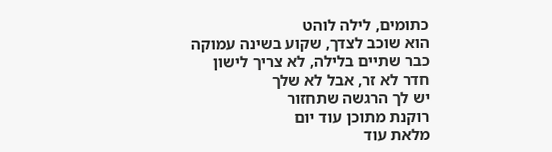כתומים, לילה לוהט
הוא שוכב לצדך, שקוע בשינה עמוקה
כבר שתיים בלילה, לא צריך לישון
חדר לא זר, אבל לא שלך
יש לך הרגשה שתחזור
רוקנת מתוכן עוד יום
מלאת עוד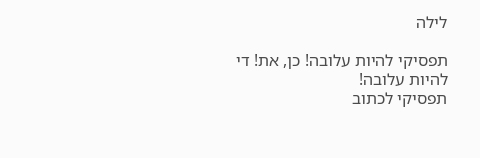לילה

תפסיקי להיות עלובה! כן, את! די להיות עלובה!
תפסיקי לכתוב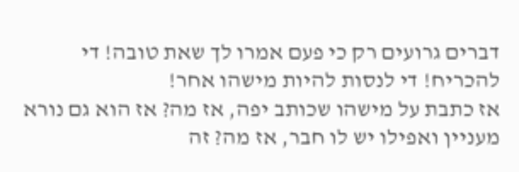דברים גרועים רק כי פעם אמרו לך שאת טובה! די להכריח! די לנסות להיות מישהו אחר!
אז כתבת על מישהו שכותב יפה, אז מה? אז הוא גם נורא מעניין ואפילו יש לו חבר, אז מה? זה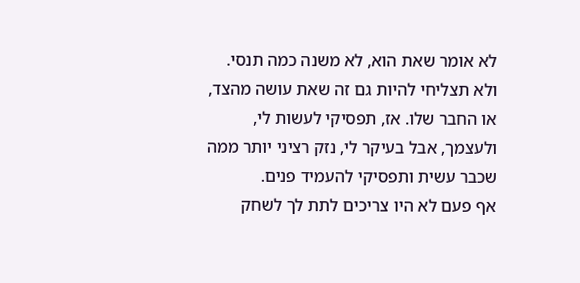לא אומר שאת הוא, לא משנה כמה תנסי.
ולא תצליחי להיות גם זה שאת עושה מהצד, או החבר שלו. אז, תפסיקי לעשות לי, ולעצמך, אבל בעיקר לי, נזק רציני יותר ממה שכבר עשית ותפסיקי להעמיד פנים.
אף פעם לא היו צריכים לתת לך לשחק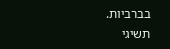בברביות.
תשיגי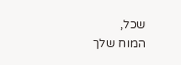שכל,
המוח שלך